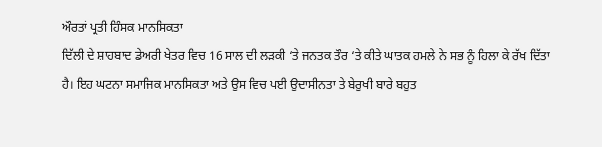ਔਰਤਾਂ ਪ੍ਰਤੀ ਹਿੰਸਕ ਮਾਨਸਿਕਤਾ
ਦਿੱਲੀ ਦੇ ਸ਼ਾਹਬਾਦ ਡੇਅਰੀ ਖੇਤਰ ਵਿਚ 16 ਸਾਲ ਦੀ ਲੜਕੀ ‘ਤੇ ਜਨਤਕ ਤੌਰ ‘ਤੇ ਕੀਤੇ ਘਾਤਕ ਹਮਲੇ ਨੇ ਸਭ ਨੂੰ ਹਿਲਾ ਕੇ ਰੱਖ ਦਿੱਤਾ ਹੈ। ਇਹ ਘਟਨਾ ਸਮਾਜਿਕ ਮਾਨਸਿਕਤਾ ਅਤੇ ਉਸ ਵਿਚ ਪਈ ਉਦਾਸੀਨਤਾ ਤੇ ਬੇਰੁਖੀ ਬਾਰੇ ਬਹੁਤ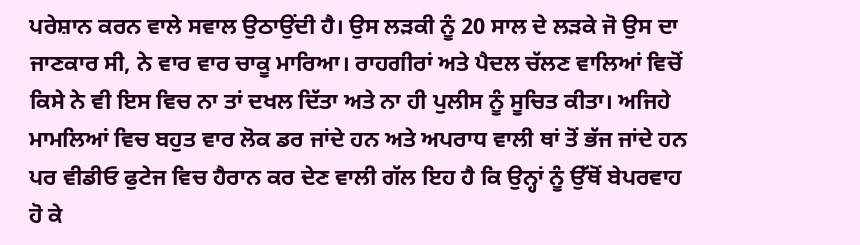ਪਰੇਸ਼ਾਨ ਕਰਨ ਵਾਲੇ ਸਵਾਲ ਉਠਾਉਂਦੀ ਹੈ। ਉਸ ਲੜਕੀ ਨੂੰ 20 ਸਾਲ ਦੇ ਲੜਕੇ ਜੋ ਉਸ ਦਾ ਜਾਣਕਾਰ ਸੀ, ਨੇ ਵਾਰ ਵਾਰ ਚਾਕੂ ਮਾਰਿਆ। ਰਾਹਗੀਰਾਂ ਅਤੇ ਪੈਦਲ ਚੱਲਣ ਵਾਲਿਆਂ ਵਿਚੋਂ ਕਿਸੇ ਨੇ ਵੀ ਇਸ ਵਿਚ ਨਾ ਤਾਂ ਦਖਲ ਦਿੱਤਾ ਅਤੇ ਨਾ ਹੀ ਪੁਲੀਸ ਨੂੰ ਸੂਚਿਤ ਕੀਤਾ। ਅਜਿਹੇ ਮਾਮਲਿਆਂ ਵਿਚ ਬਹੁਤ ਵਾਰ ਲੋਕ ਡਰ ਜਾਂਦੇ ਹਨ ਅਤੇ ਅਪਰਾਧ ਵਾਲੀ ਥਾਂ ਤੋਂ ਭੱਜ ਜਾਂਦੇ ਹਨ ਪਰ ਵੀਡੀਓ ਫੁਟੇਜ ਵਿਚ ਹੈਰਾਨ ਕਰ ਦੇਣ ਵਾਲੀ ਗੱਲ ਇਹ ਹੈ ਕਿ ਉਨ੍ਹਾਂ ਨੂੰ ਉੱਥੋਂ ਬੇਪਰਵਾਹ ਹੋ ਕੇ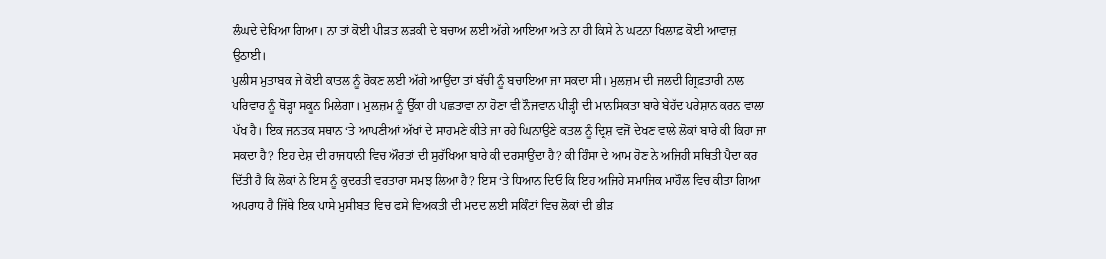ਲੰਘਦੇ ਦੇਖਿਆ ਗਿਆ। ਨਾ ਤਾਂ ਕੋਈ ਪੀੜਤ ਲੜਕੀ ਦੇ ਬਚਾਅ ਲਈ ਅੱਗੇ ਆਇਆ ਅਤੇ ਨਾ ਹੀ ਕਿਸੇ ਨੇ ਘਟਨਾ ਖਿਲਾਫ਼ ਕੋਈ ਆਵਾਜ਼ ਉਠਾਈ।
ਪੁਲੀਸ ਮੁਤਾਬਕ ਜੇ ਕੋਈ ਕਾਤਲ ਨੂੰ ਰੋਕਣ ਲਈ ਅੱਗੇ ਆਉਂਦਾ ਤਾਂ ਬੱਚੀ ਨੂੰ ਬਚਾਇਆ ਜਾ ਸਕਦਾ ਸੀ। ਮੁਲਜ਼ਮ ਦੀ ਜਲਦੀ ਗ੍ਰਿਫ਼ਤਾਰੀ ਨਾਲ ਪਰਿਵਾਰ ਨੂੰ ਥੋੜ੍ਹਾ ਸਕੂਨ ਮਿਲੇਗਾ। ਮੁਲਜ਼ਮ ਨੂੰ ਉੱਕਾ ਹੀ ਪਛਤਾਵਾ ਨਾ ਹੋਣਾ ਵੀ ਨੌਜਵਾਨ ਪੀੜ੍ਹੀ ਦੀ ਮਾਨਸਿਕਤਾ ਬਾਰੇ ਬੇਹੱਦ ਪਰੇਸ਼ਾਨ ਕਰਨ ਵਾਲਾ ਪੱਖ ਹੈ। ਇਕ ਜਨਤਕ ਸਥਾਨ ‘ਤੇ ਆਪਣੀਆਂ ਅੱਖਾਂ ਦੇ ਸਾਹਮਣੇ ਕੀਤੇ ਜਾ ਰਹੇ ਘਿਨਾਉਣੇ ਕਤਲ ਨੂੰ ਦ੍ਰਿਸ਼ ਵਜੋਂ ਦੇਖਣ ਵਾਲੇ ਲੋਕਾਂ ਬਾਰੇ ਕੀ ਕਿਹਾ ਜਾ ਸਕਦਾ ਹੈ? ਇਹ ਦੇਸ਼ ਦੀ ਰਾਜਧਾਨੀ ਵਿਚ ਔਰਤਾਂ ਦੀ ਸੁਰੱਖਿਆ ਬਾਰੇ ਕੀ ਦਰਸਾਉਂਦਾ ਹੈ? ਕੀ ਹਿੰਸਾ ਦੇ ਆਮ ਹੋਣ ਨੇ ਅਜਿਹੀ ਸਥਿਤੀ ਪੈਦਾ ਕਰ ਦਿੱਤੀ ਹੈ ਕਿ ਲੋਕਾਂ ਨੇ ਇਸ ਨੂੰ ਕੁਦਰਤੀ ਵਰਤਾਰਾ ਸਮਝ ਲਿਆ ਹੈ? ਇਸ ‘ਤੇ ਧਿਆਨ ਦਿਓ ਕਿ ਇਹ ਅਜਿਹੇ ਸਮਾਜਿਕ ਮਾਹੌਲ ਵਿਚ ਕੀਤਾ ਗਿਆ ਅਪਰਾਧ ਹੈ ਜਿੱਥੇ ਇਕ ਪਾਸੇ ਮੁਸੀਬਤ ਵਿਚ ਫਸੇ ਵਿਅਕਤੀ ਦੀ ਮਦਦ ਲਈ ਸਕਿੰਟਾਂ ਵਿਚ ਲੋਕਾਂ ਦੀ ਭੀੜ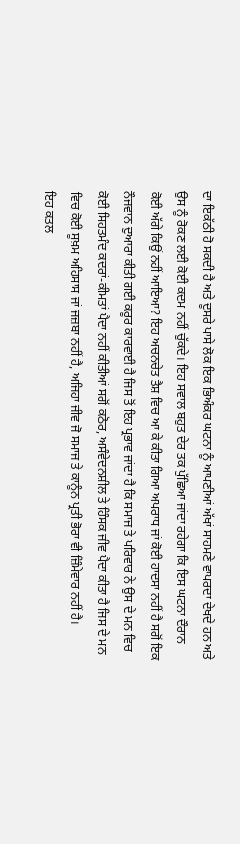ਦਾ ਇਕੱਠੀ ਹੋ ਸਕਦੀ ਹੈ ਅਤੇ ਦੂਸਰੇ ਪਾਸੇ ਲੋਕ ਇਕ ਭਿਅੰਕਰ ਘਟਨਾ ਨੂੰ ਆਪਣੀਆਂ ਅੱਖਾਂ ਸਾਹਮਣੇ ਵਾਪਰਦਾ ਦੇਖਦੇ ਹਨ ਅਤੇ ਉਸ ਨੂੰ ਰੋਕਣ ਲਈ ਕੋਈ ਕਦਮ ਨਹੀਂ ਚੁੱਕਦੇ। ਇਹ ਸਵਾਲ ਬਹੁਤ ਦੇਰ ਤਕ ਪੁੱਛਿਆ ਜਾਂਦਾ ਰਹੇਗਾ ਕਿ ਇਸ ਘਟਨਾ ਦੌਰਾਨ ਕੋਈ ਅੱਗੇ ਕਿਉਂ ਨਹੀਂ ਆਇਆ? ਇਹ ਅਚਨਚੇਤ ਤੈਸ਼ ਵਿਚ ਆ ਕੇ ਕੀਤਾ ਗਿਆ ਅਪਰਾਧ ਜਾਂ ਕੋਈ ਹਾਦਸਾ ਨਹੀਂ ਹੈ ਸਗੋਂ ਇਕ ਨੌਜਵਾਨ ਦੁਆਰਾ ਕੀਤੀ ਗਈ ਕਰੂਰ ਕਾਰਵਾਈ ਹੈ ਜਿਸ ਤੋਂ ਇਹ ਪ੍ਰਭਾਵ ਜਾਂਦਾ ਹੈ ਕਿ ਸਮਾਜ ਤੇ ਪਰਿਵਾਰ ਨੇ ਉਸ ਦੇ ਮਨ ਵਿਚ ਕੋਈ ਸਿਹਤਮੰਦ ਕਦਰਾਂ-ਕੀਮਤਾਂ ਪੈਦਾ ਨਹੀਂ ਕੀਤੀਆਂ ਸਗੋਂ ਕਠੋਰ, ਅਸੰਵੇਦਨਸ਼ੀਲ ਤੇ ਹਿੰਸਕ ਜੀਵ ਪੈਦਾ ਕੀਤਾ ਹੈ ਜਿਸ ਦੇ ਮਨ ਵਿਚ ਕੋਈ ਸੂਖ਼ਮ ਅਹਿਸਾਸ ਜਾਂ ਜਜ਼ਬਾ ਨਹੀਂ ਹੈ, ਅਜਿਹਾ ਜੀਵ ਜੋ ਸਮਾਜ ਤੇ ਕਾਨੂੰਨ ਪ੍ਰਤੀ ਭੋਰਾ ਵੀ ਜ਼ਿੰਮੇਵਾਰ ਨਹੀਂ ਹੈ।
ਇਹ ਕਤਲ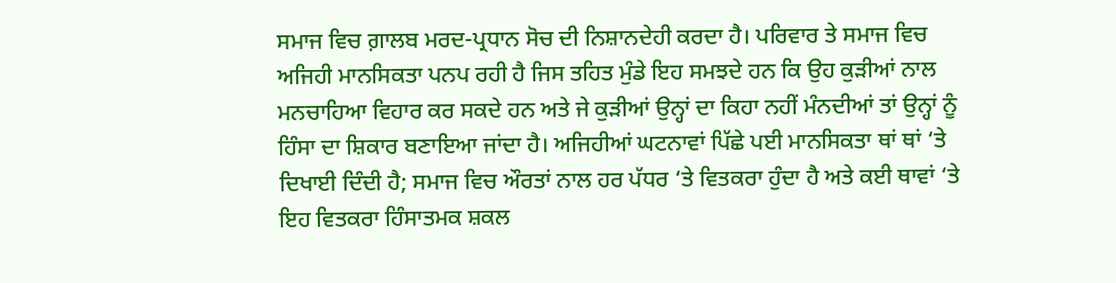ਸਮਾਜ ਵਿਚ ਗ਼ਾਲਬ ਮਰਦ-ਪ੍ਰਧਾਨ ਸੋਚ ਦੀ ਨਿਸ਼ਾਨਦੇਹੀ ਕਰਦਾ ਹੈ। ਪਰਿਵਾਰ ਤੇ ਸਮਾਜ ਵਿਚ ਅਜਿਹੀ ਮਾਨਸਿਕਤਾ ਪਨਪ ਰਹੀ ਹੈ ਜਿਸ ਤਹਿਤ ਮੁੰਡੇ ਇਹ ਸਮਝਦੇ ਹਨ ਕਿ ਉਹ ਕੁੜੀਆਂ ਨਾਲ ਮਨਚਾਹਿਆ ਵਿਹਾਰ ਕਰ ਸਕਦੇ ਹਨ ਅਤੇ ਜੇ ਕੁੜੀਆਂ ਉਨ੍ਹਾਂ ਦਾ ਕਿਹਾ ਨਹੀਂ ਮੰਨਦੀਆਂ ਤਾਂ ਉਨ੍ਹਾਂ ਨੂੰ ਹਿੰਸਾ ਦਾ ਸ਼ਿਕਾਰ ਬਣਾਇਆ ਜਾਂਦਾ ਹੈ। ਅਜਿਹੀਆਂ ਘਟਨਾਵਾਂ ਪਿੱਛੇ ਪਈ ਮਾਨਸਿਕਤਾ ਥਾਂ ਥਾਂ ‘ਤੇ ਦਿਖਾਈ ਦਿੰਦੀ ਹੈ; ਸਮਾਜ ਵਿਚ ਔਰਤਾਂ ਨਾਲ ਹਰ ਪੱਧਰ ‘ਤੇ ਵਿਤਕਰਾ ਹੁੰਦਾ ਹੈ ਅਤੇ ਕਈ ਥਾਵਾਂ ‘ਤੇ ਇਹ ਵਿਤਕਰਾ ਹਿੰਸਾਤਮਕ ਸ਼ਕਲ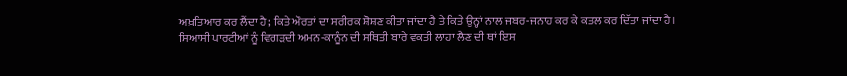ਅਖ਼ਤਿਆਰ ਕਰ ਲੈਂਦਾ ਹੈ; ਕਿਤੇ ਔਰਤਾਂ ਦਾ ਸਰੀਰਕ ਸ਼ੋਸ਼ਣ ਕੀਤਾ ਜਾਂਦਾ ਹੈ ਤੇ ਕਿਤੇ ਉਨ੍ਹਾਂ ਨਾਲ ਜਬਰ-ਜਨਾਹ ਕਰ ਕੇ ਕਤਲ ਕਰ ਦਿੱਤਾ ਜਾਂਦਾ ਹੈ। ਸਿਆਸੀ ਪਾਰਟੀਆਂ ਨੂੰ ਵਿਗੜਦੀ ਅਮਨ-ਕਾਨੂੰਨ ਦੀ ਸਥਿਤੀ ਬਾਰੇ ਵਕਤੀ ਲਾਹਾ ਲੈਣ ਦੀ ਥਾਂ ਇਸ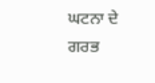ਘਟਨਾ ਦੇ ਗਰਭ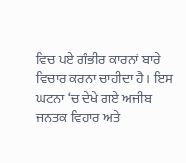ਵਿਚ ਪਏ ਗੰਭੀਰ ਕਾਰਨਾਂ ਬਾਰੇ ਵਿਚਾਰ ਕਰਨਾ ਚਾਹੀਦਾ ਹੈ। ਇਸ ਘਟਨਾ ‘ਚ ਦੇਖੇ ਗਏ ਅਜੀਬ ਜਨਤਕ ਵਿਹਾਰ ਅਤੇ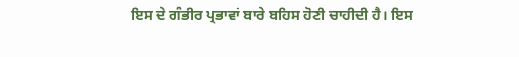ਇਸ ਦੇ ਗੰਭੀਰ ਪ੍ਰਭਾਵਾਂ ਬਾਰੇ ਬਹਿਸ ਹੋਣੀ ਚਾਹੀਦੀ ਹੈ। ਇਸ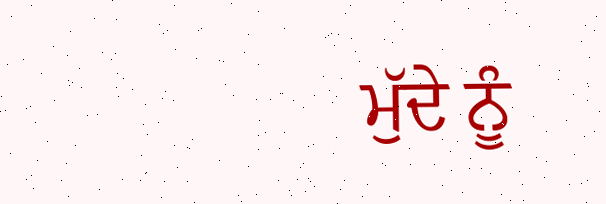ਮੁੱਦੇ ਨੂੰ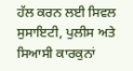ਹੱਲ ਕਰਨ ਲਈ ਸਿਵਲ ਸੁਸਾਇਟੀ, ਪੁਲੀਸ ਅਤੇ ਸਿਆਸੀ ਕਾਰਕੁਨਾਂ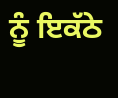ਨੂੰ ਇਕੱਠੇ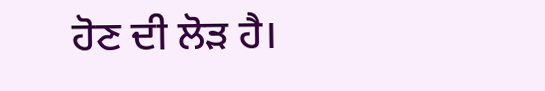ਹੋਣ ਦੀ ਲੋੜ ਹੈ।